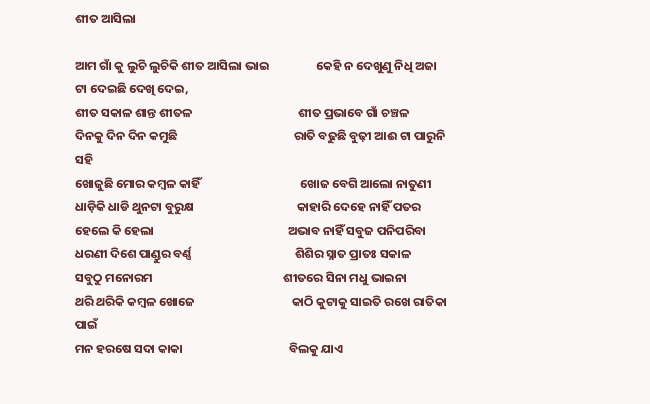ଶୀତ ଆସିଲା

ଆମ ଗାଁ କୁ ଲୁଚି ଲୁଚିକି ଶୀତ ଆସିଲା ଭାଇ                 କେହି ନ ଦେଖୁଣୁ ନିଧି ଅଜା ଟା ଦେଇଛି ଦେଖି ଦେଇ,
ଶୀତ ସକାଳ ଶାନ୍ତ ଶୀତଳ                                      ଶୀତ ପ୍ରଭାବେ ଗାଁ ଚଞ୍ଚଳ
ଦିନକୁ ଦିନ ଦିନ କମୁଛି                                          ରାତି ବଢୁଛି ବୁଢ଼ୀ ଆଈ ଟା ପାରୁନି ସହି
ଖୋଜୁଛି ମୋର କମ୍ବଳ କାହିଁ                                    ଖୋଜ ବେଗି ଆଲୋ ନାତୁଣୀ
ଧାଡ଼ିକି ଧାଡି ଥୁନଟା ବୁରୁକ୍ଷ                                     କାହାରି ଦେହେ ନାହିଁ ପତର
ହେଲେ କି ହେଲା                                                ଅଭାବ ନାହିଁ ସବୁଜ ପନିପରିବା
ଧରଣୀ ଦିଶେ ପାଣ୍ଡୁର ବର୍ଣ୍ଣ                                     ଶିଶିର ସ୍ନାତ ପ୍ରାତଃ ସକାଳ
ସବୁଠୁ ମନୋରମ                                               ଶୀତରେ ସିନା ମଧୁ ଭାଇନା
ଥରି ଥରିକି କମ୍ବଳ ଖୋଜେ                                   କାଠି କୁଟାକୁ ସାଇତି ରଖେ ରାତିକା ପାଇଁ
ମନ ହରଷେ ସଦା କାକା                                      ବିଲକୁ ଯାଏ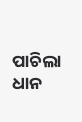ପାଚିଲା ଧାନ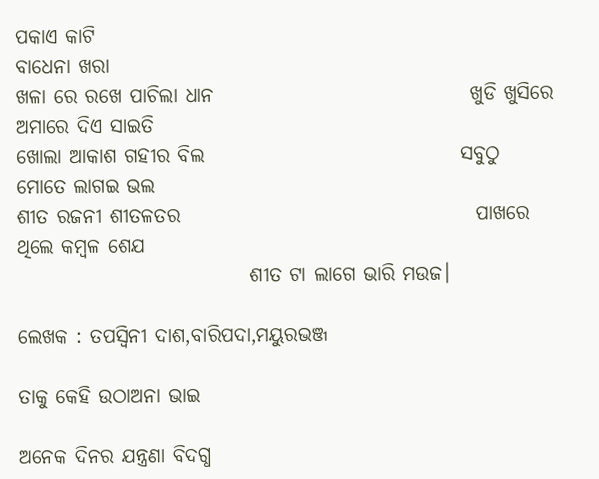ପକାଏ କାଟି                                                     ବାଧେନା ଖରା
ଖଳା ରେ ରଖେ ପାଚିଲା ଧାନ                                ଖୁଡି ଖୁସିରେ ଅମାରେ ଦିଏ ସାଇତି
ଖୋଲା ଆକାଶ ଗହୀର ବିଲ                                ସବୁଠୁ ମୋତେ ଲାଗଇ ଭଲ
ଶୀତ ରଜନୀ ଶୀତଳତର                                     ପାଖରେ ଥିଲେ କମ୍ବଳ ଶେଯ
                             ଶୀତ ଟା ଲାଗେ ଭାରି ମଉଜ।

ଲେଖକ : ତପସ୍ୱିନୀ ଦାଶ,ବାରିପଦା,ମୟୁରଭଞ୍ଜ

ତାକୁ କେହି ଉଠାଅନା ଭାଇ

ଅନେକ ଦିନର ଯନ୍ତ୍ରଣା ବିଦଗ୍ଧ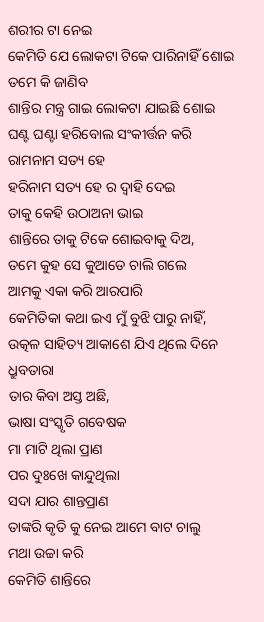ଶରୀର ଟା ନେଇ
କେମିତି ଯେ ଲୋକଟା ଟିକେ ପାରିନାହିଁ ଶୋଇ
ତମେ କି ଜାଣିବ
ଶାନ୍ତିର ମନ୍ତ୍ର ଗାଇ ଲୋକଟା ଯାଇଛି ଶୋଇ
ଘଣ୍ଟ ଘଣ୍ଟା ହରିବୋଲ ସଂକୀର୍ତ୍ତନ କରି
ରାମନାମ ସତ୍ୟ ହେ
ହରିନାମ ସତ୍ୟ ହେ ର ଦ୍ୱାହି ଦେଇ
ତାକୁ କେହି ଉଠାଅନା ଭାଇ
ଶାନ୍ତିରେ ତାକୁ ଟିକେ ଶୋଇବାକୁ ଦିଅ,
ତମେ କୁହ ସେ କୁଆଡେ ଚାଲି ଗଲେ
ଆମକୁ ଏକା କରି ଆରପାରି
କେମିତିକା କଥା ଇଏ ମୁଁ ବୁଝି ପାରୁ ନାହିଁ,
ଉତ୍କଳ ସାହିତ୍ୟ ଆକାଶେ ଯିଏ ଥିଲେ ଦିନେ ଧ୍ରୁବତାରା
ତାର କିବା ଅସ୍ତ ଅଛି,
ଭାଷା ସଂସ୍କୃତି ଗବେଷକ
ମା ମାଟି ଥିଲା ପ୍ରାଣ
ପର ଦୁଃଖେ କାନ୍ଦୁଥିଲା
ସଦା ଯାର ଶାନ୍ତପ୍ରାଣ
ତାଙ୍କରି କୃତି କୁ ନେଇ ଆମେ ବାଟ ଚାଲୁ
ମଥା ଉଚ୍ଚା କରି
କେମିତି ଶାନ୍ତିରେ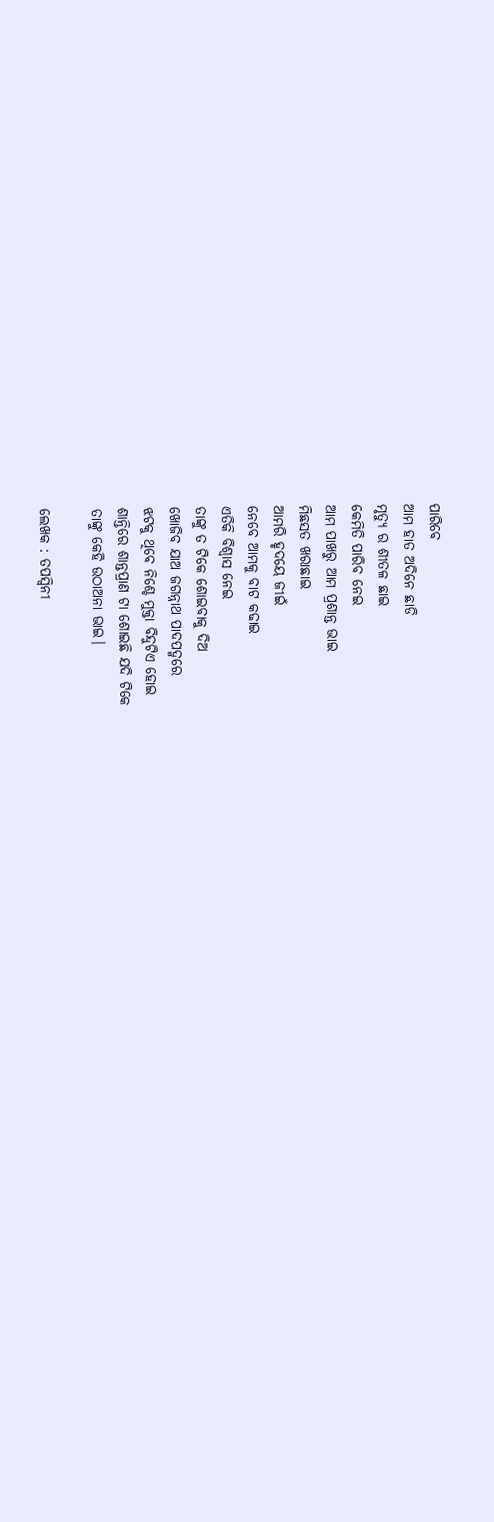ପାରିବେ
ଆମ ହାତ ଅଦିନେ ଛାଡି
ମୃତ୍ୟୁ ର ଶୀତଳ ଛାଇ
କେମିତି ପାରିବ ନେଇ
ଆମ ପାଖରୁ ଆମ ପ୍ରଶାନ୍ତ ଭାଇ
ମିଛସତ ଖରାଛାଇ
ଆମରି ହୃଦୟେ ଜୀଇଁ
ନେବେ ଆମକୁ ବାଟ କଢାଇ
ଏତିକି ବିଶ୍ବାସ ନେଇ
ତାଙ୍କୁ ତ ଟିକେ ଶୋଇବାକୁ ଦିଅ
ଖୋଜିବ ଯାଅ ଜଗନ୍ନାଥ ପାଦପଦ୍ମରେ
ଝଟକୁ ଥିବେ ନିଶ୍ଚେ ମୁକ୍ତା ବିନ୍ଦୁଟିଏ ହୋଇ
ଶାନ୍ତିରେ ଶାନ୍ତପ୍ରାଣ ଟା ଶୋଇଛି ଯଦି ଟିକେ
ତାଙ୍କୁ କେହି ଉଠାଅନା ଭାଇ।

ଲେଖକ : ତପସ୍ୱିନୀ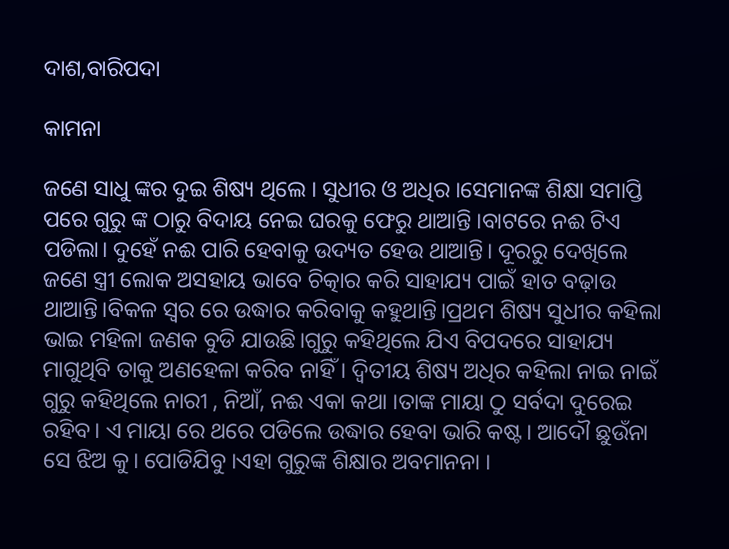ଦାଶ,ବାରିପଦା

କାମନା

ଜଣେ ସାଧୁ ଙ୍କର ଦୁଇ ଶିଷ୍ୟ ଥିଲେ । ସୁଧୀର ଓ ଅଧିର ।ସେମାନଙ୍କ ଶିକ୍ଷା ସମାପ୍ତି ପରେ ଗୁରୁ ଙ୍କ ଠାରୁ ବିଦାୟ ନେଇ ଘରକୁ ଫେରୁ ଥାଆନ୍ତି ।ବାଟରେ ନଈ ଟିଏ ପଡିଲା। ଦୁହେଁ ନଈ ପାରି ହେବାକୁ ଉଦ୍ୟତ ହେଉ ଥାଆନ୍ତି। ଦୂରରୁ ଦେଖିଲେ ଜଣେ ସ୍ତ୍ରୀ ଲୋକ ଅସହାୟ ଭାବେ ଚିତ୍କାର କରି ସାହାଯ୍ୟ ପାଇଁ ହାତ ବଢ଼ାଉ ଥାଆନ୍ତି।ବିକଳ ସ୍ୱର ରେ ଉଦ୍ଧାର କରିବାକୁ କହୁଥାନ୍ତି।ପ୍ରଥମ ଶିଷ୍ୟ ସୁଧୀର କହିଲା ଭାଇ ମହିଳା ଜଣକ ବୁଡି ଯାଉଛି।ଗୁରୁ କହିଥିଲେ ଯିଏ ବିପଦରେ ସାହାଯ୍ୟ ମାଗୁଥିବି ତାକୁ ଅଣହେଳା କରିବ ନାହିଁ । ଦ୍ଵିତୀୟ ଶିଷ୍ୟ ଅଧିର କହିଲା ନାଇ ନାଇଁ ଗୁରୁ କହିଥିଲେ ନାରୀ , ନିଆଁ, ନଈ ଏକା କଥା ।ତାଙ୍କ ମାୟା ଠୁ ସର୍ବଦା ଦୁରେଇ ରହିବ। ଏ ମାୟା ରେ ଥରେ ପଡିଲେ ଉଦ୍ଧାର ହେବା ଭାରି କଷ୍ଟ। ଆଦୌ ଛୁଉଁନା ସେ ଝିଅ କୁ। ପୋଡିଯିବୁ ।ଏହା ଗୁରୁଙ୍କ ଶିକ୍ଷାର ଅବମାନନା ।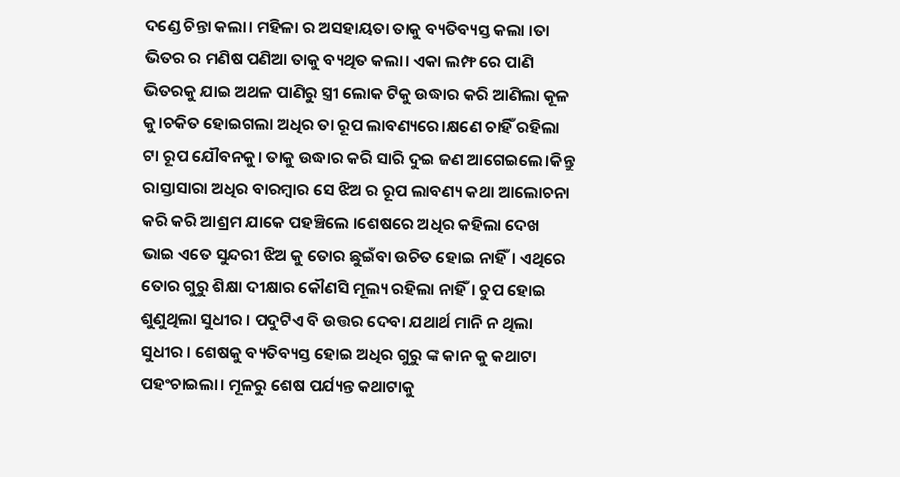ଦଣ୍ଡେ ଚିନ୍ତା କଲା। ମହିଳା ର ଅସହାୟତା ତାକୁ ବ୍ୟତିବ୍ୟସ୍ତ କଲା ।ତା ଭିତର ର ମଣିଷ ପଣିଆ ତାକୁ ବ୍ୟଥିତ କଲା। ଏକା ଲମ୍ଫ ରେ ପାଣି ଭିତରକୁ ଯାଇ ଅଥଳ ପାଣିରୁ ସ୍ତ୍ରୀ ଲୋକ ଟିକୁ ଉଦ୍ଧାର କରି ଆଣିଲା କୂଳ କୁ।ଚକିତ ହୋଇଗଲା ଅଧିର ତା ରୂପ ଲାବଣ୍ୟରେ।କ୍ଷଣେ ଚାହିଁ ରହିଲା ଟା ରୂପ ଯୌବନକୁ। ତାକୁ ଉଦ୍ଧାର କରି ସାରି ଦୁଇ ଜଣ ଆଗେଇଲେ।କିନ୍ତୁ ରାସ୍ତାସାରା ଅଧିର ବାରମ୍ବାର ସେ ଝିଅ ର ରୂପ ଲାବଣ୍ୟ କଥା ଆଲୋଚନା କରି କରି ଆଶ୍ରମ ଯାକେ ପହଞ୍ଚିଲେ ।ଶେଷରେ ଅଧିର କହିଲା ଦେଖ ଭାଇ ଏତେ ସୁନ୍ଦରୀ ଝିଅ କୁ ତୋର ଛୁଇଁବା ଉଚିତ ହୋଇ ନାହିଁ। ଏଥିରେ ତୋର ଗୁରୁ ଶିକ୍ଷା ଦୀକ୍ଷାର କୌଣସି ମୂଲ୍ୟ ରହିଲା ନାହିଁ। ଚୁପ ହୋଇ ଶୁଣୁଥିଲା ସୁଧୀର । ପଦୁଟିଏ ବି ଉତ୍ତର ଦେବା ଯଥାର୍ଥ ମାନି ନ ଥିଲା ସୁଧୀର । ଶେଷକୁ ବ୍ୟତିବ୍ୟସ୍ତ ହୋଇ ଅଧିର ଗୁରୁ ଙ୍କ କାନ କୁ କଥାଟା ପହଂଚାଇଲା। ମୂଳରୁ ଶେଷ ପର୍ଯ୍ୟନ୍ତ କଥାଟାକୁ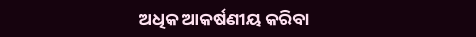ଅଧିକ ଆକର୍ଷଣୀୟ କରିବା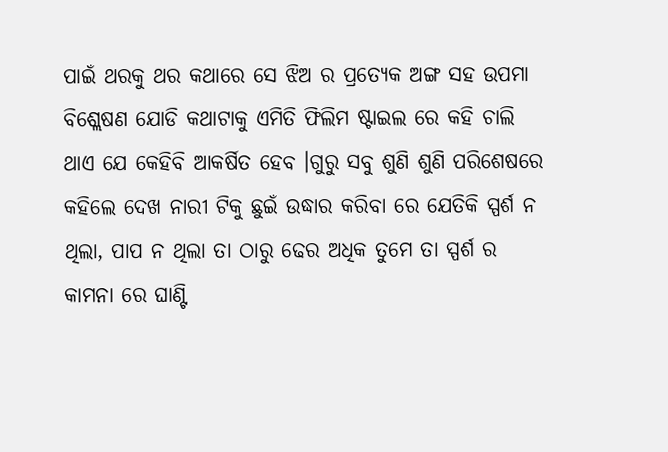ପାଇଁ ଥରକୁ ଥର କଥାରେ ସେ ଝିଅ ର ପ୍ରତ୍ୟେକ ଅଙ୍ଗ ସହ ଉପମା ବିଶ୍ଲେଷଣ ଯୋଡି କଥାଟାକୁ ଏମିତି ଫିଲିମ ଷ୍ଟାଇଲ ରେ କହି ଚାଲି ଥାଏ ଯେ କେହିବି ଆକର୍ଷିତ ହେବ ।ଗୁରୁ ସବୁ ଶୁଣି ଶୁଣି ପରିଶେଷରେ କହିଲେ ଦେଖ ନାରୀ ଟିକୁ ଛୁଇଁ ଉଦ୍ଧାର କରିବା ରେ ଯେତିକି ସ୍ପର୍ଶ ନ ଥିଲା, ପାପ ନ ଥିଲା ତା ଠାରୁ ଢେର ଅଧିକ ତୁମେ ତା ସ୍ପର୍ଶ ର କାମନା ରେ ଘାଣ୍ଟି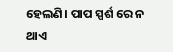ହେଲଣି। ପାପ ସ୍ପର୍ଶ ରେ ନ ଥାଏ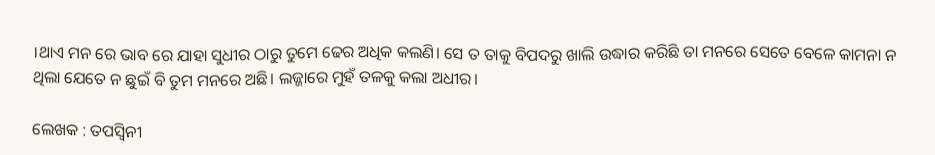।ଥାଏ ମନ ରେ ଭାବ ରେ ଯାହା ସୁଧୀର ଠାରୁ ତୁମେ ଢେର ଅଧିକ କଲଣି। ସେ ତ ତାକୁ ବିପଦରୁ ଖାଲି ଉଦ୍ଧାର କରିଛି ତା ମନରେ ସେତେ ବେଳେ କାମନା ନ ଥିଲା ଯେତେ ନ ଛୁଇଁ ବି ତୁମ ମନରେ ଅଛି। ଲଜ୍ଜାରେ ମୁହଁ ତଳକୁ କଲା ଅଧୀର।

ଲେଖକ : ତପସ୍ୱିନୀ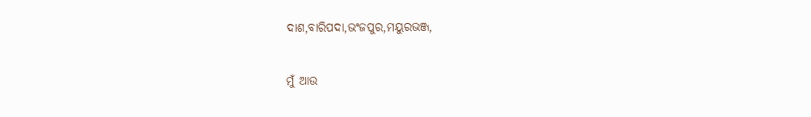ଦାଶ,ବାରିପଦା,ଭଂଜପୁର,ମୟୁରଭଞ୍ଜ,

ମୁଁ ଆଉ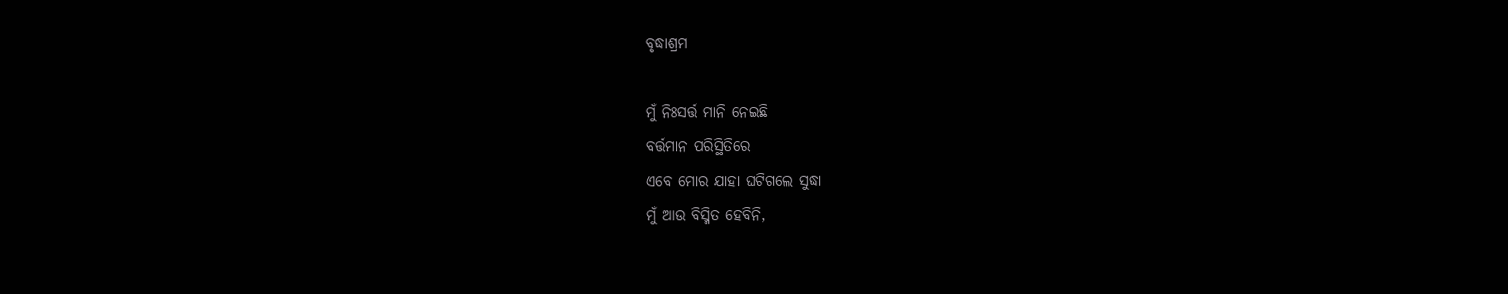ବୃଦ୍ଧାଶ୍ରମ

ମୁଁ ନିଃସର୍ତ୍ତ ମାନି ନେଇଛି
ବର୍ତ୍ତମାନ ପରିସ୍ଥିତିରେ
ଏବେ ମୋର ଯାହା ଘଟିଗଲେ ସୁଦ୍ଧା
ମୁଁ ଆଉ ବିସ୍ମିତ ହେବିନି,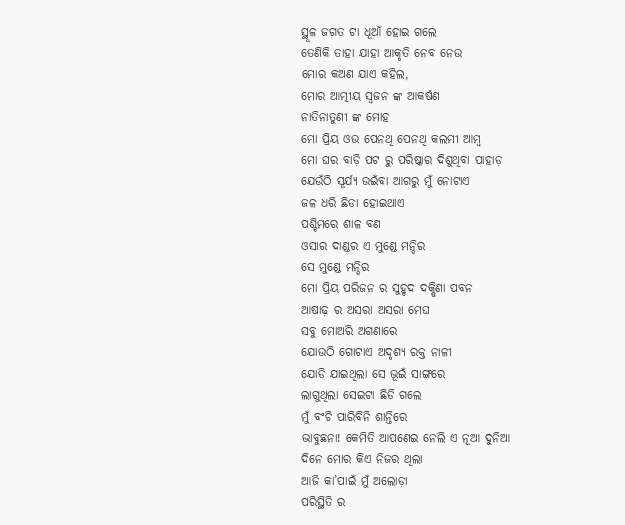ସ୍ଥୂଳ ଜଗତ ଟା ଧୂଆଁ ହୋଇ ଗଲେ
ତେଣିକି ତାହା ଯାହା ଆକୃତି ନେବ ନେଉ
ମୋର କଅଣ ଯାଏ କହିଲ,
ମୋର ଆତ୍ମୀୟ ସ୍ୱଜନ ଙ୍କ ଆକର୍ଷଣ
ନାତିନାତୁଣୀ ଙ୍କ ମୋହ
ମୋ ପ୍ରିୟ ଓଉ ପେନଥି ପେନଥି କଲମୀ ଆମ୍ବ
ମୋ ଘର ବାଡ଼ି ପଟ ରୁ ପରିଷ୍କାର ଦିଶୁଥିବା ପାହାଡ଼
ଯେଉଁଠି ସୂର୍ଯ୍ୟ ଉଇଁବା ଆଗରୁ ମୁଁ ନୋଟାଏ
ଜଳ ଧରି ଛିଡା ହୋଇଥାଏ
ପଶ୍ଚିମରେ ଶାଳ ବଣ
ଓସାର ଦାଣ୍ଡର ଏ ମୁଣ୍ଡେ ମନ୍ଦିର
ସେ ମୁଣ୍ଡେ ମନ୍ଦିର
ମୋ ପ୍ରିୟ ପରିଜନ ର ସୁହୃଦ ଦକ୍ଷିଣା ପବନ
ଆଷାଢ଼ ର ଅସରା ଅସରା ମେଘ
ସବୁ ମୋଅରି ଅଗଣାରେ
ଯୋଉଠି ଗୋଟାଏ ଅଦୃଶ୍ୟ ରକ୍ତ ନାଳୀ
ଯୋଡି ଯାଇଥିଲା ସେ ଭୂଇଁ ସାଙ୍ଗରେ
ଲାଗୁଥିଲା ସେଇଟା ଛିଡି ଗଲେ
ମୁଁ ବଂଚି ପାରିବିନି ଶାନ୍ତିରେ
ଭାବୁଛନା! କେମିତି ଆପଣେଇ ନେଲି ଏ ନୂଆ ଦୁନିଆ
ଦିନେ ମୋର କିଏ ନିଜର ଥିଲା
ଆଜି କା’ପାଇଁ ମୁଁ ଅଲୋଡ଼ା
ପରିସ୍ଥିତି ର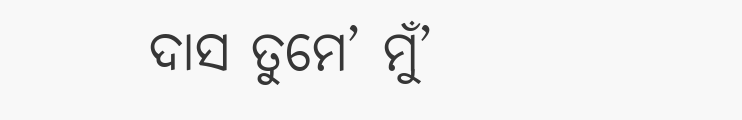ଦାସ ତୁମେ’ ମୁଁ’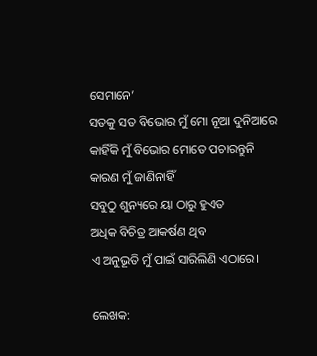ସେମାନେ’
ସତକୁ ସତ ବିଭୋର ମୁଁ ମୋ ନୂଆ ଦୁନିଆରେ
କାହିଁକି ମୁଁ ବିଭୋର ମୋତେ ପଚାରନ୍ତୁନି
କାରଣ ମୁଁ ଜାଣିନାହିଁ
ସବୁଠୁ ଶୁନ୍ୟରେ ୟା ଠାରୁ ହୁଏତ
ଅଧିକ ବିଚିତ୍ର ଆକର୍ଷଣ ଥିବ
ଏ ଅନୁଭୂତି ମୁଁ ପାଇଁ ସାରିଲିଣି ଏଠାରେ।

ଲେଖକ: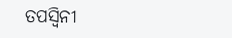ତପସ୍ୱିନୀ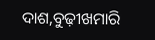ଦାଶ,ବୁଢ଼ୀଖମାରି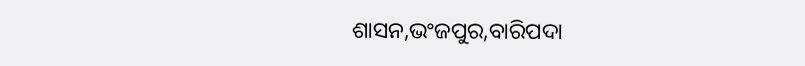ଶାସନ,ଭଂଜପୁର,ବାରିପଦା